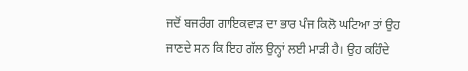ਜਦੋਂ ਬਜਰੰਗ ਗਾਇਕਵਾੜ ਦਾ ਭਾਰ ਪੰਜ ਕਿਲੋ ਘਟਿਆ ਤਾਂ ਉਹ ਜਾਣਦੇ ਸਨ ਕਿ ਇਹ ਗੱਲ ਉਨ੍ਹਾਂ ਲਈ ਮਾੜੀ ਹੈ। ਉਹ ਕਹਿੰਦੇ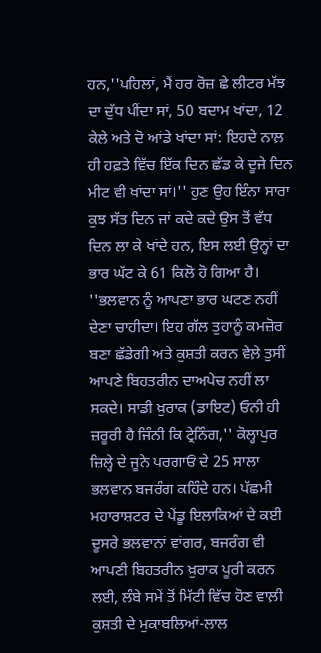ਹਨ,''ਪਹਿਲਾਂ, ਮੈਂ ਹਰ ਰੋਜ਼ ਛੇ ਲੀਟਰ ਮੱਝ ਦਾ ਦੁੱਧ ਪੀਂਦਾ ਸਾਂ, 50 ਬਦਾਮ ਖਾਂਦਾ, 12 ਕੇਲੇ ਅਤੇ ਦੋ ਆਂਡੇ ਖਾਂਦਾ ਸਾਂ: ਇਹਦੇ ਨਾਲ਼ ਹੀ ਹਫ਼ਤੇ ਵਿੱਚ ਇੱਕ ਦਿਨ ਛੱਡ ਕੇ ਦੂਜੇ ਦਿਨ ਮੀਟ ਵੀ ਖਾਂਦਾ ਸਾਂ।'' ਹੁਣ ਉਹ ਇੰਨਾ ਸਾਰਾ ਕੁਝ ਸੱਤ ਦਿਨ ਜਾਂ ਕਦੇ ਕਦੇ ਉਸ ਤੋਂ ਵੱਧ ਦਿਨ ਲਾ ਕੇ ਖਾਂਦੇ ਹਨ, ਇਸ ਲਈ ਉਨ੍ਹਾਂ ਦਾ ਭਾਰ ਘੱਟ ਕੇ 61 ਕਿਲੋ ਹੋ ਗਿਆ ਹੈ।
''ਭਲਵਾਨ ਨੂੰ ਆਪਣਾ ਭਾਰ ਘਟਣ ਨਹੀਂ ਦੇਣਾ ਚਾਹੀਦਾ। ਇਹ ਗੱਲ ਤੁਹਾਨੂੰ ਕਮਜ਼ੋਰ ਬਣਾ ਛੱਡੇਗੀ ਅਤੇ ਕੁਸ਼ਤੀ ਕਰਨ ਵੇਲ਼ੇ ਤੁਸੀਂ ਆਪਣੇ ਬਿਹਤਰੀਨ ਦਾਅਪੇਚ ਨਹੀਂ ਲਾ ਸਕਦੇ। ਸਾਡੀ ਖ਼ੁਰਾਕ (ਡਾਇਟ) ਓਨੀ ਹੀ ਜ਼ਰੂਰੀ ਹੈ ਜਿੰਨੀ ਕਿ ਟ੍ਰੇਨਿੰਗ,'' ਕੋਲ੍ਹਾਪੁਰ ਜ਼ਿਲ੍ਹੇ ਦੇ ਜੂਨੇ ਪਰਗਾਓਂ ਦੇ 25 ਸਾਲਾ ਭਲਵਾਨ ਬਜਰੰਗ ਕਹਿੰਦੇ ਹਨ। ਪੱਛਮੀ ਮਹਾਰਾਸ਼ਟਰ ਦੇ ਪੇਂਡੂ ਇਲਾਕਿਆਂ ਦੇ ਕਈ ਦੂਸਰੇ ਭਲਵਾਨਾਂ ਵਾਂਗਰ, ਬਜਰੰਗ ਵੀ ਆਪਣੀ ਬਿਹਤਰੀਨ ਖ਼ੁਰਾਕ ਪੂਰੀ ਕਰਨ ਲਈ, ਲੰਬੇ ਸਮੇਂ ਤੋਂ ਮਿੱਟੀ ਵਿੱਚ ਹੋਣ ਵਾਲ਼ੀ ਕੁਸ਼ਤੀ ਦੇ ਮੁਕਾਬਲਿਆਂ-ਲਾਲ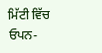ਮਿੱਟੀ ਵਿੱਚ ਓਪਨ-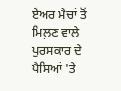ਏਅਰ ਮੈਚਾਂ ਤੋਂ ਮਿਲ਼ਣ ਵਾਲੇ ਪੁਰਸਕਾਰ ਦੇ ਪੈਸਿਆਂ 'ਤੇ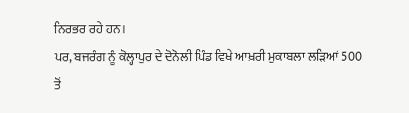ਨਿਰਭਰ ਰਹੇ ਹਨ।
ਪਰ, ਬਜਰੰਗ ਨੂੰ ਕੋਲ੍ਹਾਪੁਰ ਦੇ ਦੋਨੋਲੀ ਪਿੰਡ ਵਿਖੇ ਆਖ਼ਰੀ ਮੁਕਾਬਲਾ ਲੜਿਆਂ 500 ਤੋਂ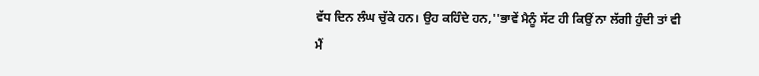ਵੱਧ ਦਿਨ ਲੰਘ ਚੁੱਕੇ ਹਨ। ਉਹ ਕਹਿੰਦੇ ਹਨ,''ਭਾਵੇਂ ਮੈਨੂੰ ਸੱਟ ਹੀ ਕਿਉਂ ਨਾ ਲੱਗੀ ਹੁੰਦੀ ਤਾਂ ਵੀ ਮੈਂ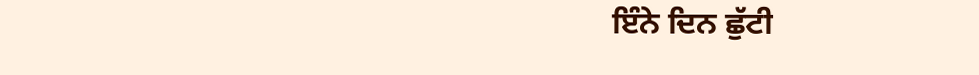ਇੰਨੇ ਦਿਨ ਛੁੱਟੀ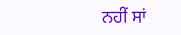ਨਹੀਂ ਸਾਂ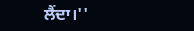ਲੈਂਦਾ।''